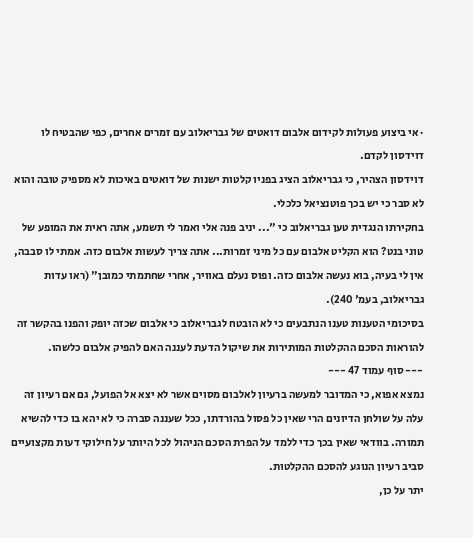· אי ביצוע פעולות לקידום אלבום דואטים של גבריאלוב עם זמרים אחרים, כפי שהבטיח לו דוידסון לקדם.
דוידסון הצהיר, כי גבריאלוב הציג בפניו קלטות ישנות של דואטים באיכות לא מספיק טובה והוא לא סבר כי יש בכך פוטנציאל כלכלי.
בחקירתו הנגדית טען גבריאלוב כי "... יניב פנה אלי ואמר לי תשמע, אתה ראית את המופע של טוני בנט? הוא הקליט אלבום עם כל מיני זמרות... אתה צריך לעשות אלבום כזה. אמתי לו סבבה, אין לי בעיה, בוא נעשה אלבום כזה. ופוס נעלם באוויר, אחרי שחתמתי כמובן" (ראו עדות גבריאלוב, בעמ' 240).
בסיכומי הטענות טענו הנתבעים כי לא הובטח לגבריאלוב כי אלבום שכזה יופק והפנו בהקשר זה להוראות הסכם ההקלטות המותירות את שיקול הדעת לעננה האם להפיק אלבום כלשהו.
--- סוף עמוד 47 ---
נמצא אפוא, כי המדובר למעשה ברעיון לאלבום מסוים אשר לא יצא אל הפועל, גם אם רעיון זה עלה על שולחן הדיונים הרי שאין כל פסול בהורדתו, ככל שעננה סברה כי לא יהא בו כדי להשיא תמורה. בוודאי שאין בכך כדי ללמד על הפרת הסכם הניהול לכל היותר על חילוקי דעות מקצועיים סביב רעיון הנוגע להסכם ההקלטות.
יתר על כן,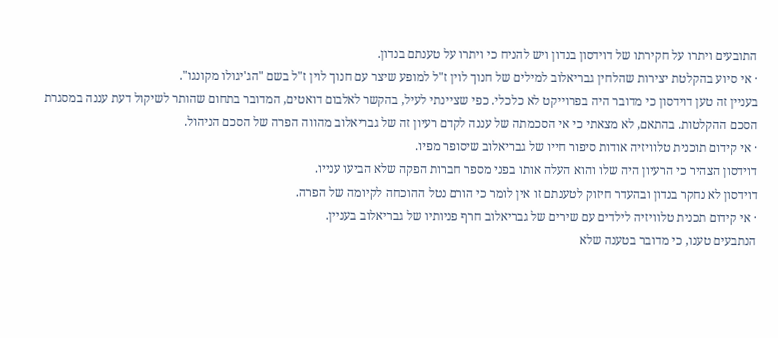התובעים ויתרו על חקירתו של דוידסון בנדון ויש להניח כי ויתרו על טענתם בנדון.
· אי סיוע בהקלטת יצירות שהלחין גבריאלוב למילים של חנוך לוין ז"ל למופע שיצר עם חנוך לוין ז"ל בשם "הג'יגולו מקונגו".
בעניין זה טען דוידסון כי מדובר היה בפרוייקט לא כלכלי. כפי שציינתי לעיל, בהקשר לאלבום דואטים, המדובר בתחום שהותר לשיקול דעת עננה במסגרת הסכם ההקלטות. בהתאם, לא מצאתי כי אי הסכמתה של עננה לקדם רעיון זה של גבריאלוב מהווה הפרה של הסכם הניהול.
· אי קידום תוכנית טלוויזיה אודות סיפור חייו של גבריאלוב שיסופר מפיו.
דוידסון הצהיר כי הרעיון היה שלו והוא העלה אותו בפני מספר חברות הפקה שלא הביעו ענייו.
דוידסון לא נחקר בנדון ובהעדר חיזוק לטענתם זו אין לומר כי הורם נטל ההוכחה לקיומה של הפרה.
· אי קידום תכנית טלוויזיה לילדים עם שירים של גבריאלוב חרף פניותיו של גבריאלוב בעניין.
הנתבעים טענו, כי מדובר בטענה שלא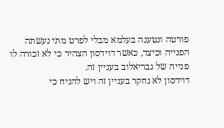פורטה ונטענה בעלמא מבלי לפרט מתי נעשתה הפנייה וכיצד, כאשר דוידסון הצהיר כי לא זכורה לו פנייה של גבריאלוב בעניין זה.
דוידסון לא נחקר בעניין זה ויש להניח כי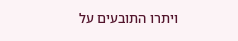ויתרו התובעים על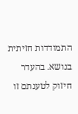התמודדות חזיתית בנושא. בהעדר חיזוק לטענתם זו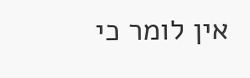אין לומר כי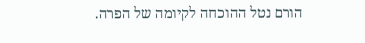הורם נטל ההוכחה לקיומה של הפרה.